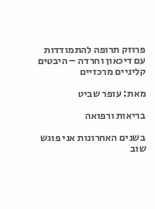פרוזק תרופה להתמודדות עם דיכאון וחרדה – היבטים קליניים מרכזיים

מאת: עופר שביט

בריאות ורפואה

בשנים האחרונות אני פוגש שוב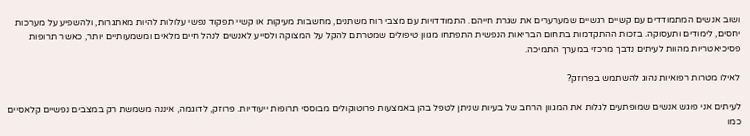ושוב אנשים המתמודדים עם קשיים רגשיים שמערערים את שגרת חייהם. התמודדויות עם מצבי רוח משתנים, מחשבות מעיקות או קשיי תפקוד נפשי עלולות להיות מאתגרות, ולהשפיע על מערכות יחסים, לימודים ותעסוקה. בזכות ההתקדמות בתחום הבריאות הנפשית התפתחו מגוון טיפולים שמטרתם להקל על המצוקה ולסייע לאנשים לנהל חיים מלאים ומשמעותיים יותר, כאשר תרופות פסיכיאטריות מהוות לעיתים נדבך מרכזי במערך התמיכה.

לאילו מטרות רפואיות נהוג להשתמש בפרוזק?

לעיתים אני פוגש אנשים שמופתעים לגלות את המגוון הרחב של בעיות שניתן לטפל בהן באמצעות פרוטוקולים מבוססי תרופות ייעודיות. פרוזק, לדוגמה, איננה משמשת רק במצבים נפשיים קלאסיים כמו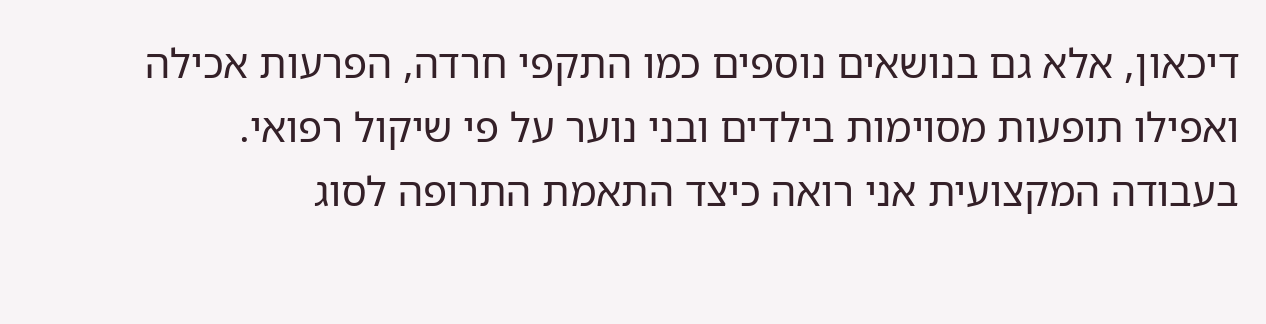דיכאון, אלא גם בנושאים נוספים כמו התקפי חרדה, הפרעות אכילה ואפילו תופעות מסוימות בילדים ובני נוער על פי שיקול רפואי. בעבודה המקצועית אני רואה כיצד התאמת התרופה לסוג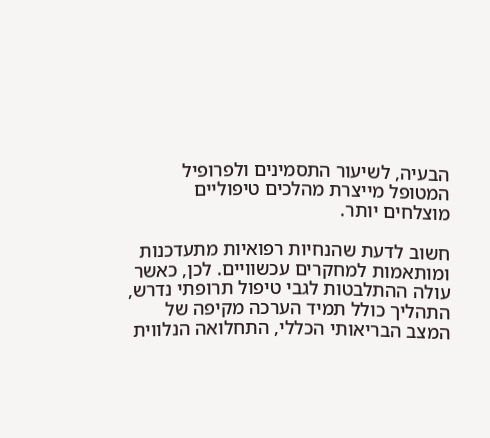הבעיה, לשיעור התסמינים ולפרופיל המטופל מייצרת מהלכים טיפוליים מוצלחים יותר.

חשוב לדעת שהנחיות רפואיות מתעדכנות ומותאמות למחקרים עכשוויים. לכן, כאשר עולה ההתלבטות לגבי טיפול תרופתי נדרש, התהליך כולל תמיד הערכה מקיפה של המצב הבריאותי הכללי, התחלואה הנלווית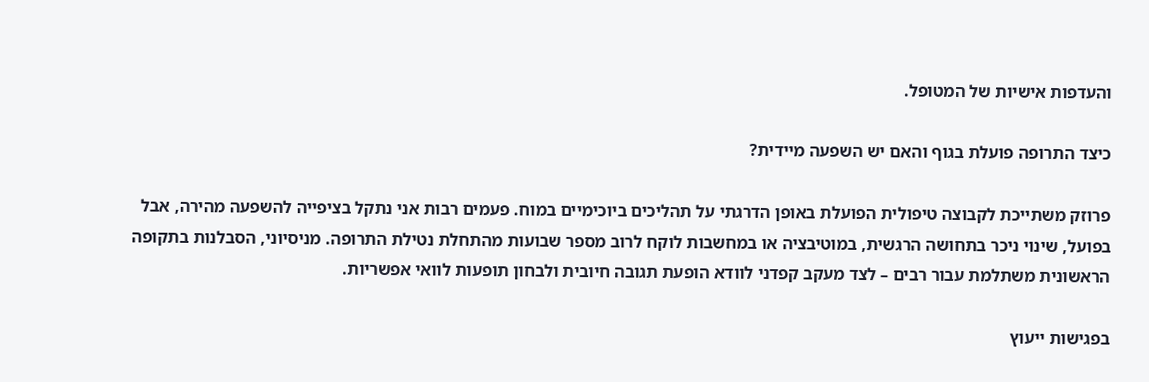והעדפות אישיות של המטופל.

כיצד התרופה פועלת בגוף והאם יש השפעה מיידית?

פרוזק משתייכת לקבוצה טיפולית הפועלת באופן הדרגתי על תהליכים ביוכימיים במוח. פעמים רבות אני נתקל בציפייה להשפעה מהירה, אבל בפועל, שינוי ניכר בתחושה הרגשית, במוטיבציה או במחשבות לוקח לרוב מספר שבועות מהתחלת נטילת התרופה. מניסיוני, הסבלנות בתקופה הראשונית משתלמת עבור רבים – לצד מעקב קפדני לוודא הופעת תגובה חיובית ולבחון תופעות לוואי אפשריות.

בפגישות ייעוץ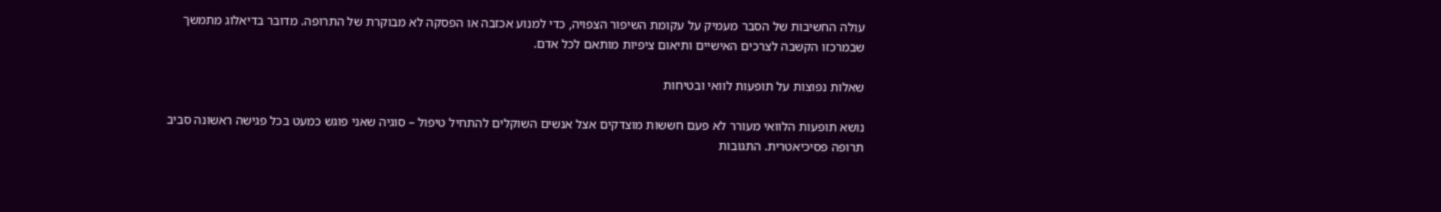עולה החשיבות של הסבר מעמיק על עקומת השיפור הצפויה, כדי למנוע אכזבה או הפסקה לא מבוקרת של התרופה. מדובר בדיאלוג מתמשך שבמרכזו הקשבה לצרכים האישיים ותיאום ציפיות מותאם לכל אדם.

שאלות נפוצות על תופעות לוואי ובטיחות

נושא תופעות הלוואי מעורר לא פעם חששות מוצדקים אצל אנשים השוקלים להתחיל טיפול – סוגיה שאני פוגש כמעט בכל פגישה ראשונה סביב תרופה פסיכיאטרית. התגובות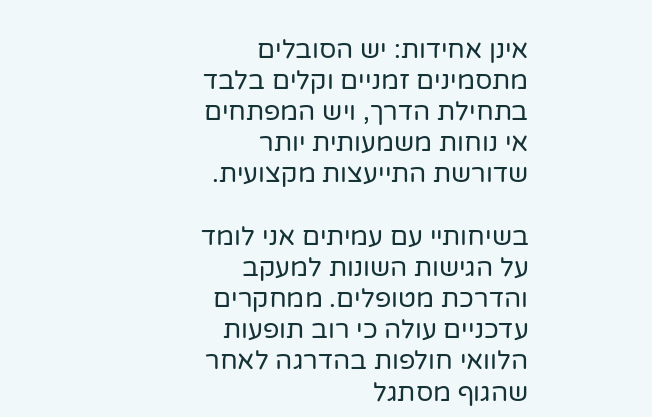אינן אחידות: יש הסובלים מתסמינים זמניים וקלים בלבד בתחילת הדרך, ויש המפתחים אי נוחות משמעותית יותר שדורשת התייעצות מקצועית.

בשיחותיי עם עמיתים אני לומד על הגישות השונות למעקב והדרכת מטופלים. ממחקרים עדכניים עולה כי רוב תופעות הלוואי חולפות בהדרגה לאחר שהגוף מסתגל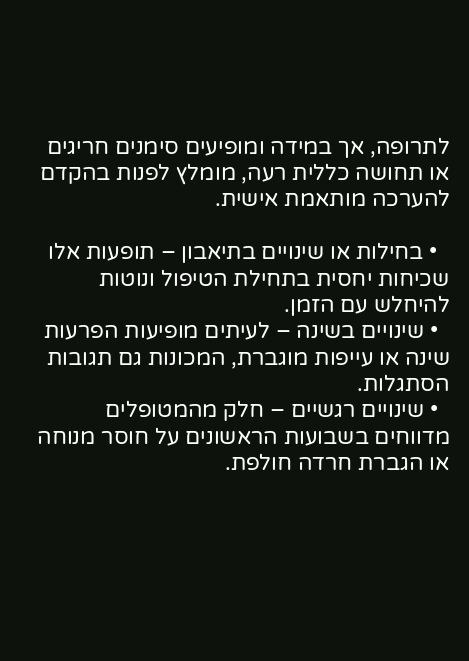לתרופה, אך במידה ומופיעים סימנים חריגים או תחושה כללית רעה, מומלץ לפנות בהקדם להערכה מותאמת אישית.

  • בחילות או שינויים בתיאבון – תופעות אלו שכיחות יחסית בתחילת הטיפול ונוטות להיחלש עם הזמן.
  • שינויים בשינה – לעיתים מופיעות הפרעות שינה או עייפות מוגברת, המכונות גם תגובות הסתגלות.
  • שינויים רגשיים – חלק מהמטופלים מדווחים בשבועות הראשונים על חוסר מנוחה או הגברת חרדה חולפת.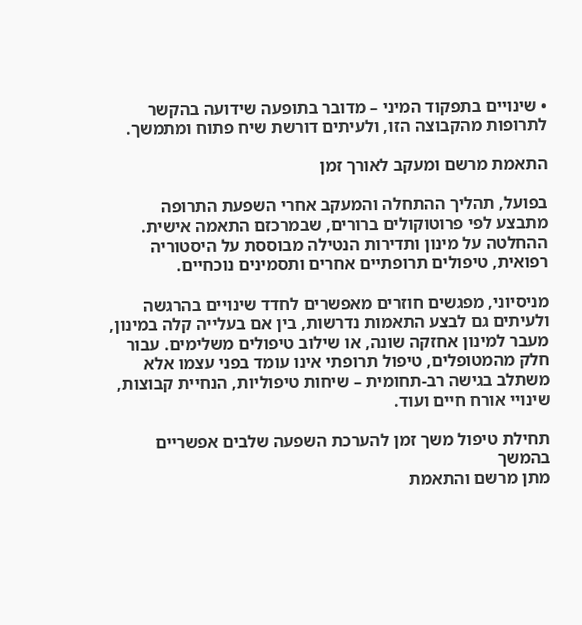• שינויים בתפקוד המיני – מדובר בתופעה שידועה בהקשר לתרופות מהקבוצה הזו, ולעיתים דורשת שיח פתוח ומתמשך.

התאמת מרשם ומעקב לאורך זמן

בפועל, תהליך ההתחלה והמעקב אחרי השפעת התרופה מתבצע לפי פרוטוקולים ברורים, שבמרכזם התאמה אישית. ההחלטה על מינון ותדירות הנטילה מבוססת על היסטוריה רפואית, טיפולים תרופתיים אחרים ותסמינים נוכחיים.

מניסיוני, מפגשים חוזרים מאפשרים לחדד שינויים בהרגשה ולעיתים גם לבצע התאמות נדרשות, בין אם בעלייה קלה במינון, מעבר למינון אחזקה שונה, או שילוב טיפולים משלימים. עבור חלק מהמטופלים, טיפול תרופתי אינו עומד בפני עצמו אלא משתלב בגישה רב-תחומית – שיחות טיפוליות, הנחיית קבוצות, שינויי אורח חיים ועוד.

תחילת טיפול משך זמן להערכת השפעה שלבים אפשריים בהמשך
מתן מרשם והתאמת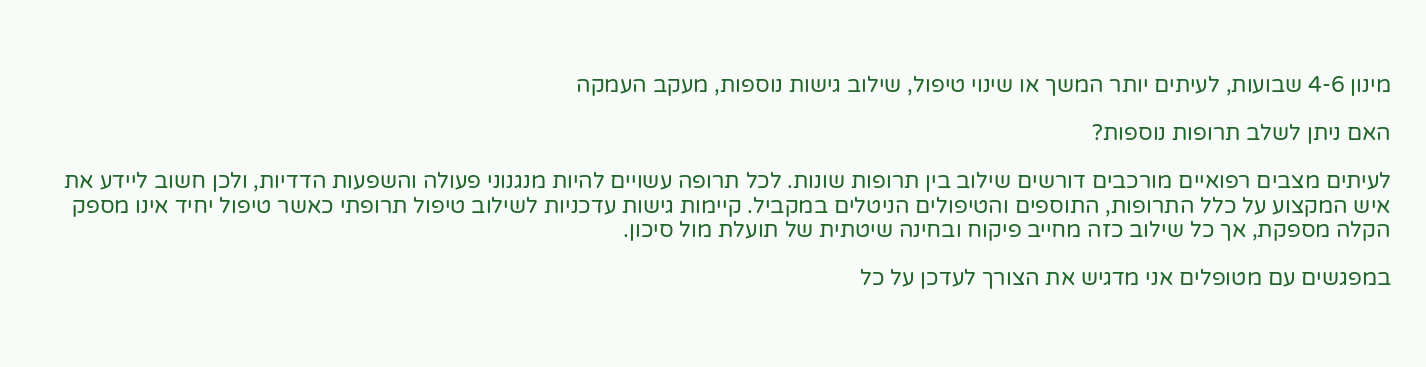מינון 4-6 שבועות, לעיתים יותר המשך או שינוי טיפול, שילוב גישות נוספות, מעקב העמקה

האם ניתן לשלב תרופות נוספות?

לעיתים מצבים רפואיים מורכבים דורשים שילוב בין תרופות שונות. לכל תרופה עשויים להיות מנגנוני פעולה והשפעות הדדיות, ולכן חשוב ליידע את איש המקצוע על כלל התרופות, התוספים והטיפולים הניטלים במקביל. קיימות גישות עדכניות לשילוב טיפול תרופתי כאשר טיפול יחיד אינו מספק הקלה מספקת, אך כל שילוב כזה מחייב פיקוח ובחינה שיטתית של תועלת מול סיכון.

במפגשים עם מטופלים אני מדגיש את הצורך לעדכן על כל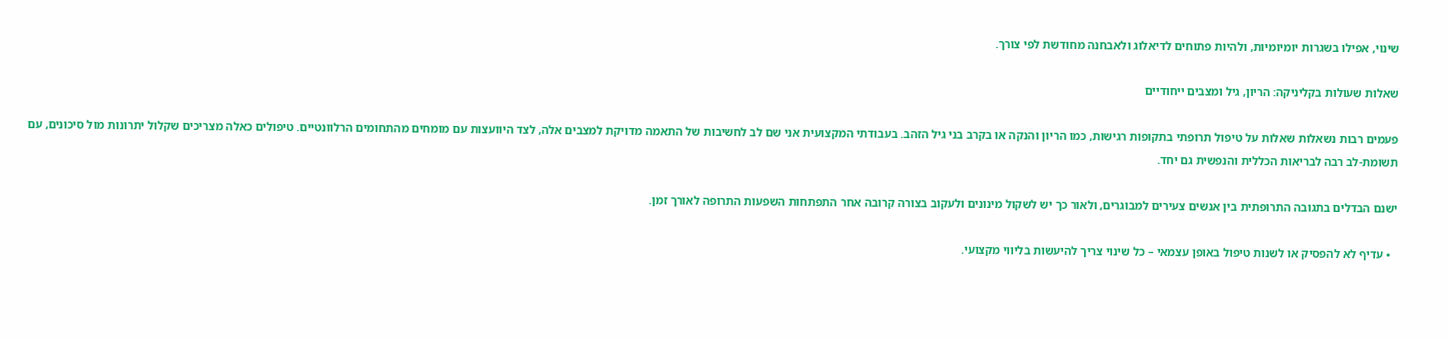שינוי, אפילו בשגרות יומיומיות, ולהיות פתוחים לדיאלוג ולאבחנה מחודשת לפי צורך.

שאלות שעולות בקליניקה: הריון, גיל ומצבים ייחודיים

פעמים רבות נשאלות שאלות על טיפול תרופתי בתקופות רגישות, כמו הריון והנקה או בקרב בני גיל הזהב. בעבודתי המקצועית אני שם לב לחשיבות של התאמה מדויקת למצבים אלה, לצד היוועצות עם מומחים מהתחומים הרלוונטיים. טיפולים כאלה מצריכים שקלול יתרונות מול סיכונים, עם תשומת-לב רבה לבריאות הכללית והנפשית גם יחד.

ישנם הבדלים בתגובה התרופתית בין אנשים צעירים למבוגרים, ולאור כך יש לשקול מינונים ולעקוב בצורה קרובה אחר התפתחות השפעות התרופה לאורך זמן.

  • עדיף לא להפסיק או לשנות טיפול באופן עצמאי – כל שינוי צריך להיעשות בליווי מקצועי.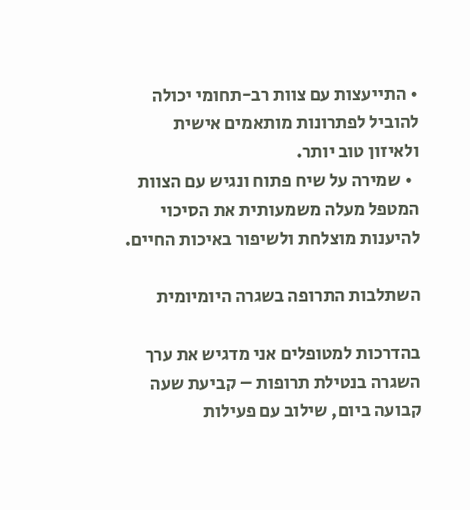• התייעצות עם צוות רב-תחומי יכולה להוביל לפתרונות מותאמים אישית ולאיזון טוב יותר.
  • שמירה על שיח פתוח ונגיש עם הצוות המטפל מעלה משמעותית את הסיכוי להיענות מוצלחת ולשיפור באיכות החיים.

השתלבות התרופה בשגרה היומיומית

בהדרכות למטופלים אני מדגיש את ערך השגרה בנטילת תרופות – קביעת שעה קבועה ביום, שילוב עם פעילות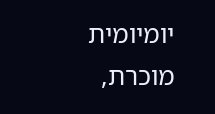יומיומית מוכרת,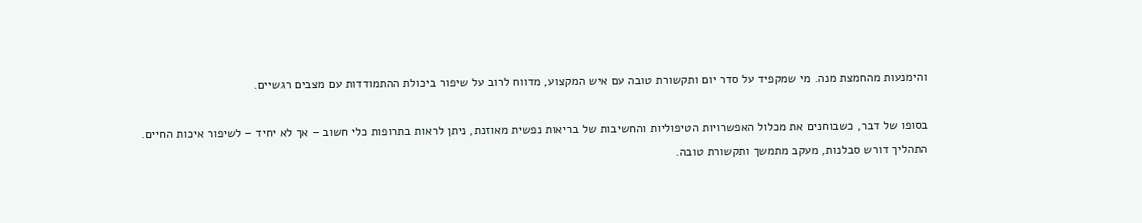והימנעות מהחמצת מנה. מי שמקפיד על סדר יום ותקשורת טובה עם איש המקצוע, מדווח לרוב על שיפור ביכולת ההתמודדות עם מצבים רגשיים.

בסופו של דבר, כשבוחנים את מכלול האפשרויות הטיפוליות והחשיבות של בריאות נפשית מאוזנת, ניתן לראות בתרופות כלי חשוב – אך לא יחיד – לשיפור איכות החיים. התהליך דורש סבלנות, מעקב מתמשך ותקשורת טובה.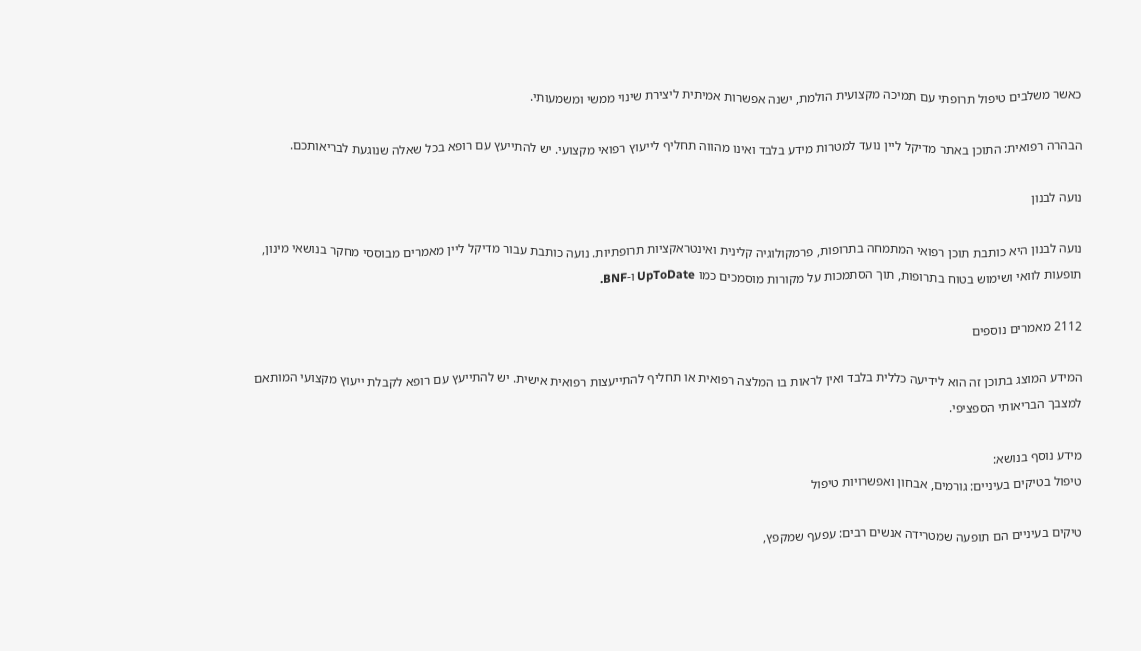כאשר משלבים טיפול תרופתי עם תמיכה מקצועית הולמת, ישנה אפשרות אמיתית ליצירת שינוי ממשי ומשמעותי.

הבהרה רפואית: התוכן באתר מדיקל ליין נועד למטרות מידע בלבד ואינו מהווה תחליף לייעוץ רפואי מקצועי. יש להתייעץ עם רופא בכל שאלה שנוגעת לבריאותכם.

נועה לבנון

נועה לבנון היא כותבת תוכן רפואי המתמחה בתרופות, פרמקולוגיה קלינית ואינטראקציות תרופתיות. נועה כותבת עבור מדיקל ליין מאמרים מבוססי מחקר בנושאי מינון, תופעות לוואי ושימוש בטוח בתרופות, תוך הסתמכות על מקורות מוסמכים כמו UpToDate ו-BNF.

2112 מאמרים נוספים

המידע המוצג בתוכן זה הוא לידיעה כללית בלבד ואין לראות בו המלצה רפואית או תחליף להתייעצות רפואית אישית. יש להתייעץ עם רופא לקבלת ייעוץ מקצועי המותאם למצבך הבריאותי הספציפי.

מידע נוסף בנושא:
טיפול בטיקים בעיניים: גורמים, אבחון ואפשרויות טיפול

טיקים בעיניים הם תופעה שמטרידה אנשים רבים: עפעף שמקפץ,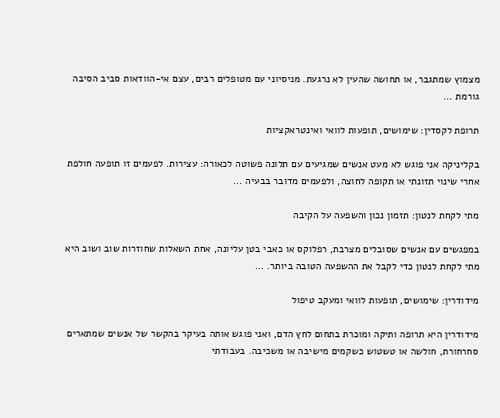מצמוץ שמתגבר, או תחושה שהעין לא נרגעת. מניסיוני עם מטופלים רבים, עצם אי-הוודאות סביב הסיבה גורמת ...

תרופת לקסדין: שימושים, תופעות לוואי ואינטראקציות

בקליניקה אני פוגש לא מעט אנשים שמגיעים עם תלונה פשוטה לכאורה: עצירות. לפעמים זו תופעה חולפת אחרי שינוי תזונתי או תקופה לחוצה, ולפעמים מדובר בבעיה ...

מתי לקחת לנטון: תזמון נכון והשפעה על הקיבה

במפגשים עם אנשים שסובלים מצרבת, רפלוקס או כאבי בטן עליונה, אחת השאלות שחוזרות שוב ושוב היא מתי לקחת לנטון כדי לקבל את ההשפעה הטובה ביותר. ...

מידודרין: שימושים, תופעות לוואי ומעקב טיפול

מידודרין היא תרופה ותיקה ומוכרת בתחום לחץ הדם, ואני פוגש אותה בעיקר בהקשר של אנשים שמתארים סחרחורת, חולשה או טשטוש כשקמים מישיבה או משכיבה. בעבודתי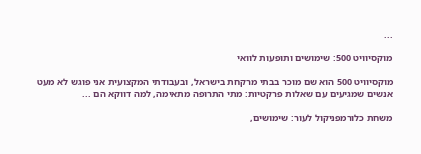...

מוקסיוויט 500: שימושים ותופעות לוואי

מוקסיוויט 500 הוא שם מוכר בבתי מרקחת בישראל, ובעבודתי המקצועית אני פוגש לא מעט אנשים שמגיעים עם שאלות פרקטיות: מתי התרופה מתאימה, למה דווקא הם ...

משחת כלורמפניקול לעור: שימושים,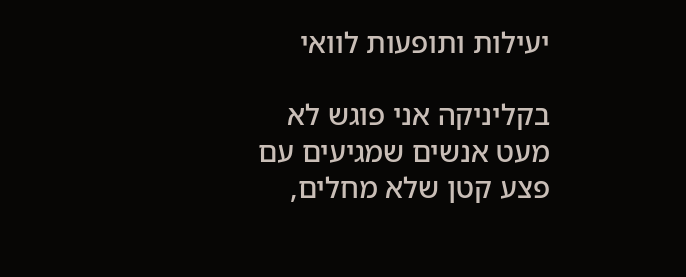יעילות ותופעות לוואי

בקליניקה אני פוגש לא מעט אנשים שמגיעים עם פצע קטן שלא מחלים,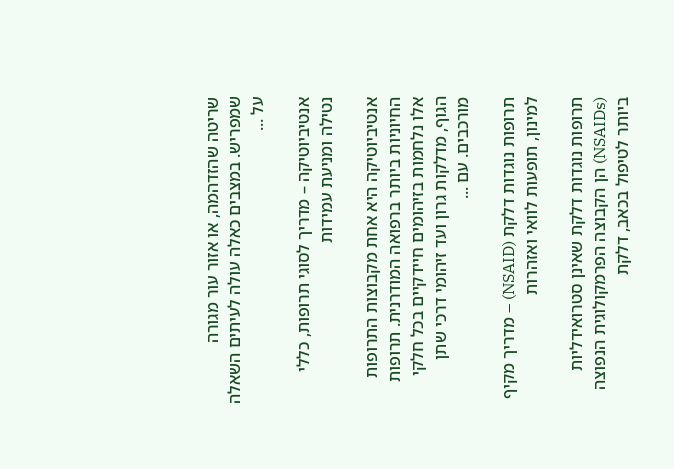שריטה שהזדהמה, או אזור עור מגורה שמפריש. במצבים כאלה עולה לעיתים השאלה על ...

אנטיביוטיקה – מדריך לסוגי תרופות, כללי נטילה ומניעת עמידות

אנטיביוטיקה היא אחת מקבוצות התרופות החיוניות ביותר ברפואה המודרנית. תרופות אלו נלחמות בזיהומים חיידקיים בכל חלקי הגוף, מדלקות גרון ועד זיהומי דרכי שתן מורכבים. עם ...

תרופות נוגדות דלקת (NSAID) – מדריך מקיף למינון, תופעות לוואי ואזהרות

תרופות נוגדות דלקת שאינן סטרואידליות (NSAIDs) הן הקבוצה הפרמקולוגית הנפוצה ביותר לטיפול בכאב, דלקת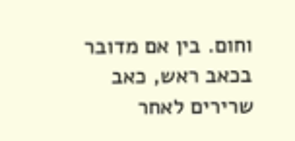וחום. בין אם מדובר בכאב ראש, כאב שרירים לאחר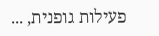פעילות גופנית, ...